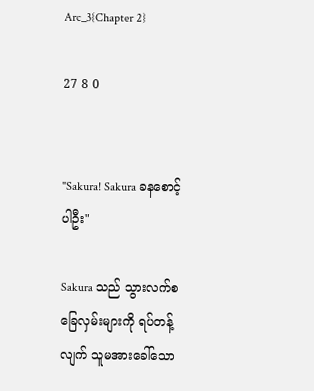Arc_3{Chapter 2}

27 8 0


"Sakura! Sakura ခနစောင့်ပါဦး"

Sakura သည် သွားလက်စ ခြေလှမ်းများကို ရပ်တန့်လျက် သူမအားခေါ်သော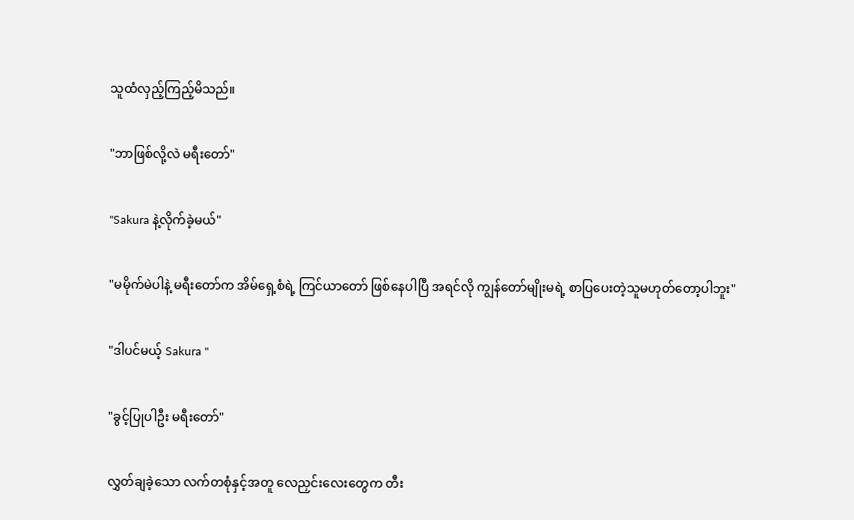သူထံလှည့်ကြည့်မိသည်။

"ဘာဖြစ်လို့လဲ မရီးတော်"

"Sakura နဲ့လိုက်ခဲ့မယ်"

"မမိုက်မဲပါနဲ့ မရီးတော်က အိမ်ရှေ့စံရဲ့ ကြင်ယာတော် ဖြစ်နေပါပြီ အရင်လို ကျွန်တော်မျိုးမရဲ့ စာပြပေးတဲ့သူမဟုတ်တော့ပါဘူး"

"ဒါပင်မယ့် Sakura "

"ခွင့်ပြုပါဦး မရီးတော်"

လွှတ်ချခဲ့သော လက်တစုံနှင့်အတူ လေညှင်းလေးတွေက တီး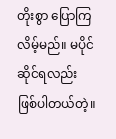တိုးစွာ ပြောကြလိမ့်မည်။ မပိုင်ဆိုင်ရလည်း
ဖြစ်ပါတယ်တဲ့။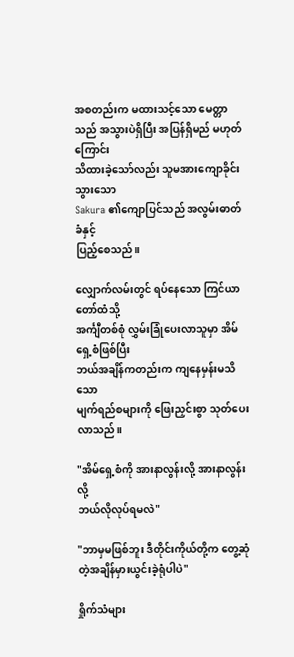အစတည်းက မထားသင့်သော မေတ္တာသည် အသွားပဲရှိပြီး အပြန်ရှိမည် မဟုတ်ကြောင်း
သိထားခဲ့သော်လည်း သူမအားကျောခိုင်းသွားသော
Sakura ၏ကျောပြင်သည် အလွမ်းဓာတ်ခံနှင့်
ပြည့်စေသည်။

လျှောက်လမ်းတွင် ရပ်နေသော ကြင်ယာတော်ထံသို့
အင်္ကျီတစ်စုံ လွှမ်းခြုံပေးလာသူမှာ အိမ်ရှေ့စံဖြစ်ပြီး
ဘယ်အချိန်ကတည်းက ကျနေမှန်းမသိသော
မျက်ရည်စများကို ဖြေးညှင်းစွာ သုတ်ပေးလာသည်။

"အိမ်ရှေ့စံကို အားနာလွန်းလို့ အားနာလွန်းလို့
ဘယ်လိုလုပ်ရမလဲ"

"ဘာမှမဖြစ်ဘူး ဒီတိုင်းကိုယ်တို့က တွေ့ဆုံတဲ့အချိန်မှားယွင်းခဲ့ရုံပါပဲ"

ရှိုက်သံများ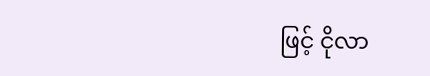ဖြင့် ငိုလာ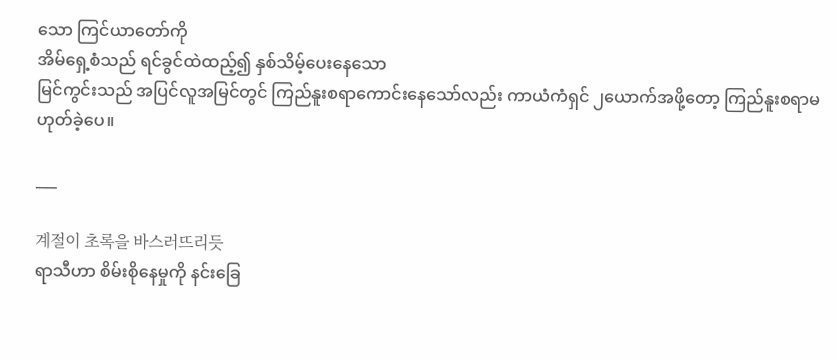သော ကြင်ယာတော်ကို
အိမ်ရှေ့စံသည် ရင်ခွင်ထဲထည့်၍ နှစ်သိမ့်ပေးနေသော
မြင်ကွင်းသည် အပြင်လူအမြင်တွင် ကြည်နူးစရာကောင်းနေသော်လည်း ကာယံကံရှင် ၂ယောက်အဖို့တော့ ကြည်နူးစရာမဟုတ်ခဲ့ပေ။

___

계절이 초록을 바스러뜨리듯
ရာသီဟာ စိမ်းစိုနေမှုကို နင်းခြေ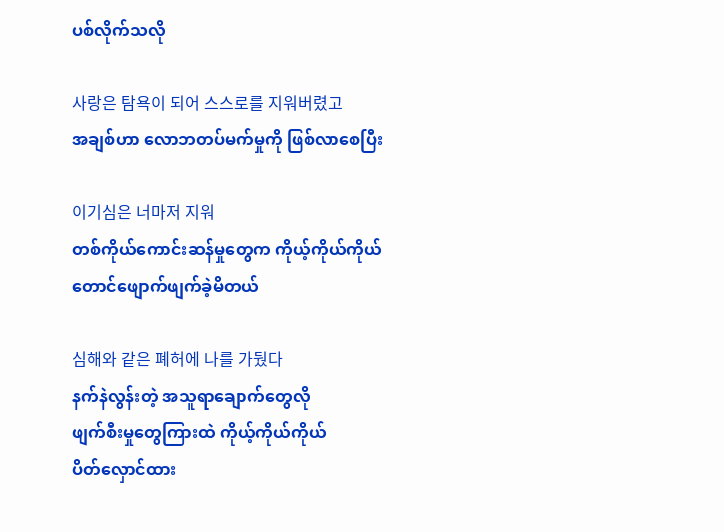ပစ်လိုက်သလို

사랑은 탐욕이 되어 스스로를 지워버렸고
အချစ်ဟာ လောဘတပ်မက်မှုကို ဖြစ်လာစေပြီး

이기심은 너마저 지워
တစ်ကိုယ်ကောင်းဆန်မှုတွေက ကိုယ့်ကိုယ်ကိုယ်တောင်ဖျောက်ဖျက်‌ခဲ့မိတယ်

심해와 같은 폐허에 나를 가뒀다
နက်နဲလွန်းတဲ့ အသူရာချောက်တွေလို
ဖျက်စီးမှုတွေကြားထဲ ကိုယ့်ကိုယ်ကိုယ်
ပိတ်လှောင်ထား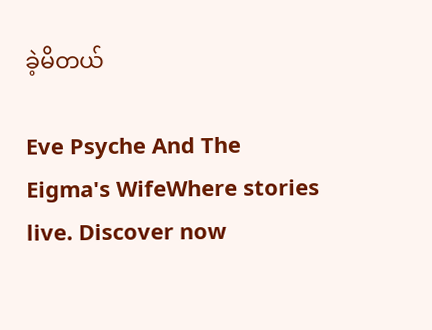ခဲ့မိတယ်

Eve Psyche And The Eigma's WifeWhere stories live. Discover now